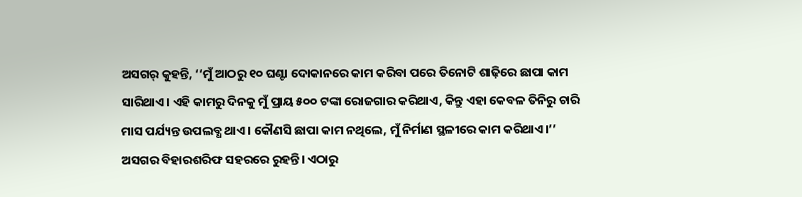ଅସଗର୍ କୁହନ୍ତି, ‘‘ମୁଁ ଆଠରୁ ୧୦ ଘଣ୍ଟା ଦୋକାନରେ କାମ କରିବା ପରେ ତିନୋଟି ଶାଢ଼ିରେ ଛାପା କାମ ସାରିଥାଏ। ଏହି କାମରୁ ଦିନକୁ ମୁଁ ପ୍ରାୟ ୫୦୦ ଟଙ୍କା ରୋଜଗାର କରିଥାଏ, କିନ୍ତୁ ଏହା କେବଳ ତିନିରୁ ଚାରି ମାସ ପର୍ଯ୍ୟନ୍ତ ଉପଲବ୍ଧ ଥାଏ। କୌଣସି ଛାପା କାମ ନଥିଲେ, ମୁଁ ନିର୍ମାଣ ସ୍ଥଳୀରେ କାମ କରିଥାଏ।’’
ଅସଗର ବିହାରଶରିଫ ସହରରେ ରୁହନ୍ତି। ଏଠାରୁ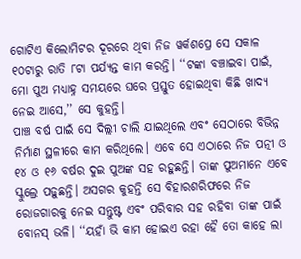ଗୋଟିଏ କିଲୋମିଟର ଦୂରରେ ଥିବା ନିଜ ୱର୍କଶପ୍ରେ ସେ ସକାଳ ୧୦ଟାରୁ ରାତି ୮ଟା ପର୍ଯ୍ୟନ୍ତ କାମ କରନ୍ତି। ‘‘ଟଙ୍କା ବଞ୍ଚାଇବା ପାଇଁ, ମୋ ପୁଅ ମଧ୍ୟାହ୍ନ ସମୟରେ ଘରେ ପ୍ରସ୍ତୁତ ହୋଇଥିବା କିଛି ଖାଦ୍ୟ ନେଇ ଆସେ,’’ ସେ କୁହନ୍ତି।
ପାଞ୍ଚ ବର୍ଷ ପାଇଁ ସେ ଦିଲ୍ଲୀ ଚାଲି ଯାଇଥିଲେ ଏବଂ ସେଠାରେ ବିଭିନ୍ନ ନିର୍ମାଣ ସ୍ଥଳୀରେ କାମ କରିଥିଲେ। ଏବେ ସେ ଏଠାରେ ନିଜ ପତ୍ନୀ ଓ ୧୪ ଓ ୧୬ ବର୍ଷର ଦୁଇ ପୁଅଙ୍କ ସହ ରହୁଛନ୍ତି। ତାଙ୍କ ପୁଅମାନେ ଏବେ ସ୍କୁଲ୍ରେ ପଢ଼ୁଛନ୍ତି। ଅସଗର କୁହନ୍ତି ସେ ବିହାରଶରିଫରେ ନିଜ ରୋଜଗାରକୁ ନେଇ ସନ୍ତୁଷ୍ଟ ଏବଂ ପରିବାର ସହ ରହିବା ତାଙ୍କ ପାଇଁ ବୋନସ୍ ଭଳି। ‘‘ୟହାଁ ଭି କାମ ହୋଇଏ ରହା ହୈ ତୋ କାହେ ଲା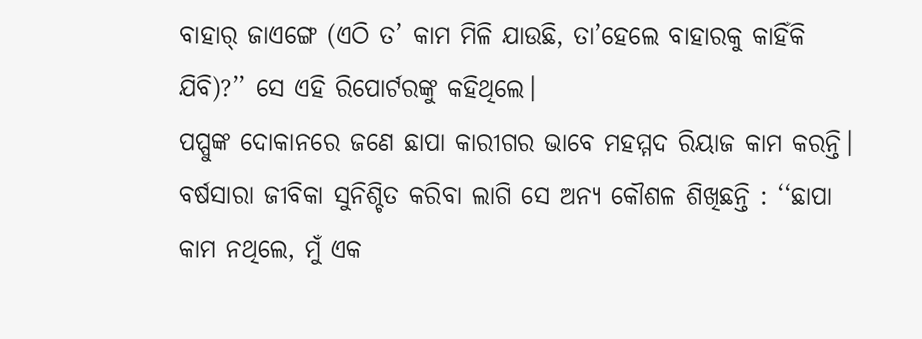ବାହାର୍ ଜାଏଙ୍ଗେ (ଏଠି ତ’ କାମ ମିଳି ଯାଉଛି, ତା’ହେଲେ ବାହାରକୁ କାହିଁକି ଯିବି)?’’ ସେ ଏହି ରିପୋର୍ଟରଙ୍କୁ କହିଥିଲେ।
ପପ୍ପୁଙ୍କ ଦୋକାନରେ ଜଣେ ଛାପା କାରୀଗର ଭାବେ ମହମ୍ମଦ ରିୟାଜ କାମ କରନ୍ତି। ବର୍ଷସାରା ଜୀବିକା ସୁନିଶ୍ଚିତ କରିବା ଲାଗି ସେ ଅନ୍ୟ କୌଶଳ ଶିଖିଛନ୍ତି : ‘‘ଛାପା କାମ ନଥିଲେ, ମୁଁ ଏକ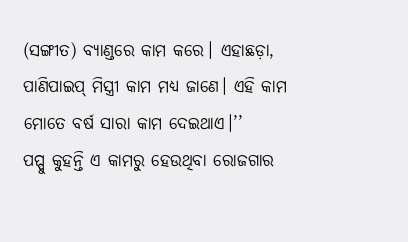(ସଙ୍ଗୀତ) ବ୍ୟାଣ୍ଡରେ କାମ କରେ। ଏହାଛଡ଼ା, ପାଣିପାଇପ୍ ମିସ୍ତ୍ରୀ କାମ ମଧ୍ୟ ଜାଣେ। ଏହି କାମ ମୋତେ ବର୍ଷ ସାରା କାମ ଦେଇଥାଏ।’’
ପପ୍ପୁ କୁହନ୍ତି ଏ କାମରୁ ହେଉଥିବା ରୋଜଗାର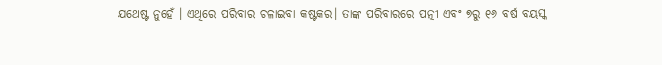ଯଥେଷ୍ଟ ନୁହେଁ । ଏଥିରେ ପରିବାର ଚଳାଇବା କଷ୍ଟକର। ତାଙ୍କ ପରିବାରରେ ପତ୍ନୀ ଏବଂ ୭ରୁ ୧୬ ବର୍ଷ ବୟସ୍କ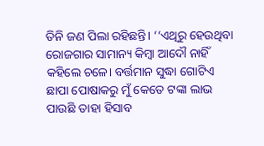ତିନି ଜଣ ପିଲା ରହିଛନ୍ତି। ‘‘ଏଥିରୁ ହେଉଥିବା ରୋଜଗାର ସାମାନ୍ୟ କିମ୍ବା ଆଦୌ ନାହିଁ କହିଲେ ଚଳେ। ବର୍ତ୍ତମାନ ସୁଦ୍ଧା ଗୋଟିଏ ଛାପା ପୋଷାକରୁ ମୁଁ କେତେ ଟଙ୍କା ଲାଭ ପାଉଛି ତାହା ହିସାବ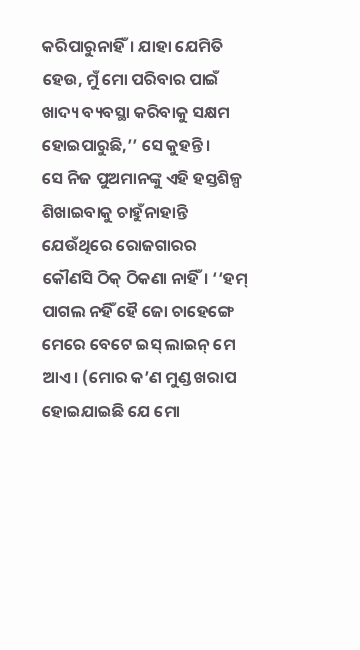କରିପାରୁନାହିଁ। ଯାହା ଯେମିତି ହେଉ, ମୁଁ ମୋ ପରିବାର ପାଇଁ ଖାଦ୍ୟ ବ୍ୟବସ୍ଥା କରିବାକୁ ସକ୍ଷମ ହୋଇପାରୁଛି,’’ ସେ କୁହନ୍ତି।
ସେ ନିଜ ପୁଅମାନଙ୍କୁ ଏହି ହସ୍ତଶିଳ୍ପ ଶିଖାଇବାକୁ ଚାହୁଁନାହାନ୍ତି ଯେଉଁଥିରେ ରୋଜଗାରର କୌଣସି ଠିକ୍ ଠିକଣା ନାହିଁ। ‘‘ହମ୍ ପାଗଲ ନହିଁ ହୈ ଜୋ ଚାହେଙ୍ଗେ ମେରେ ବେଟେ ଇସ୍ ଲାଇନ୍ ମେ ଆଏ। (ମୋର କ’ଣ ମୁଣ୍ଡ ଖରାପ ହୋଇଯାଇଛି ଯେ ମୋ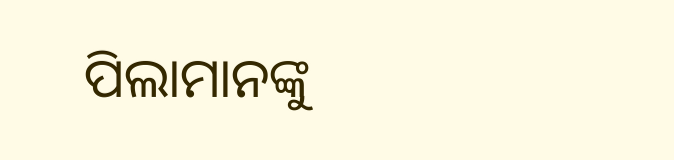ପିଲାମାନଙ୍କୁ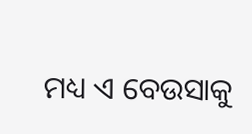ମଧ୍ୟ ଏ ବେଉସାକୁ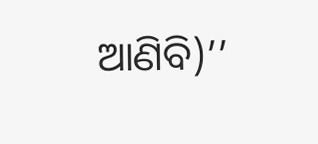ଆଣିବି)’’